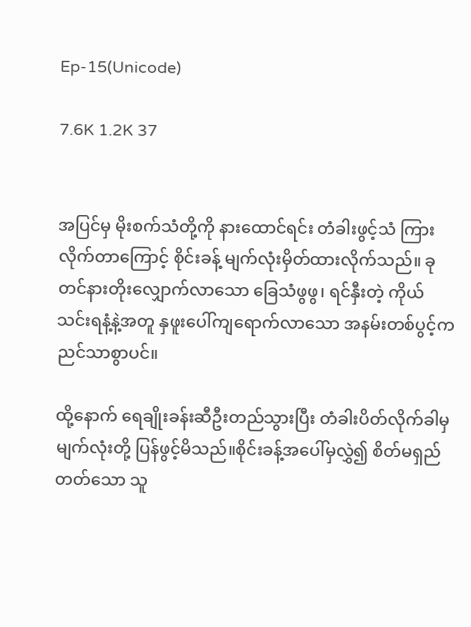Ep-15(Unicode)

7.6K 1.2K 37


အပြင်မှ မိုးစက်သံတို့ကို နားထောင်ရင်း တံခါးဖွင့်သံ ကြားလိုက်တာကြောင့် စိုင်းခန့် မျက်လုံးမှိတ်ထားလိုက်သည်။ ခုတင်နားတိုးလျှောက်လာသော ခြေသံဖွဖွ၊ ရင်နှီးတဲ့ ကိုယ်သင်းရနံ့နဲ့အတူ နှဖူးပေါ်ကျရောက်လာသော အနမ်းတစ်ပွင့်ကညင်သာစွာပင်။

ထို့နောက် ရေချိုးခန်းဆီဦးတည်သွားပြီး တံခါးပိတ်လိုက်ခါမှ မျက်လုံးတို့ ပြန်ဖွင့်မိသည်။စိုင်းခန့်အပေါ်မှလွှဲ၍ စိတ်မရှည်တတ်သော သူ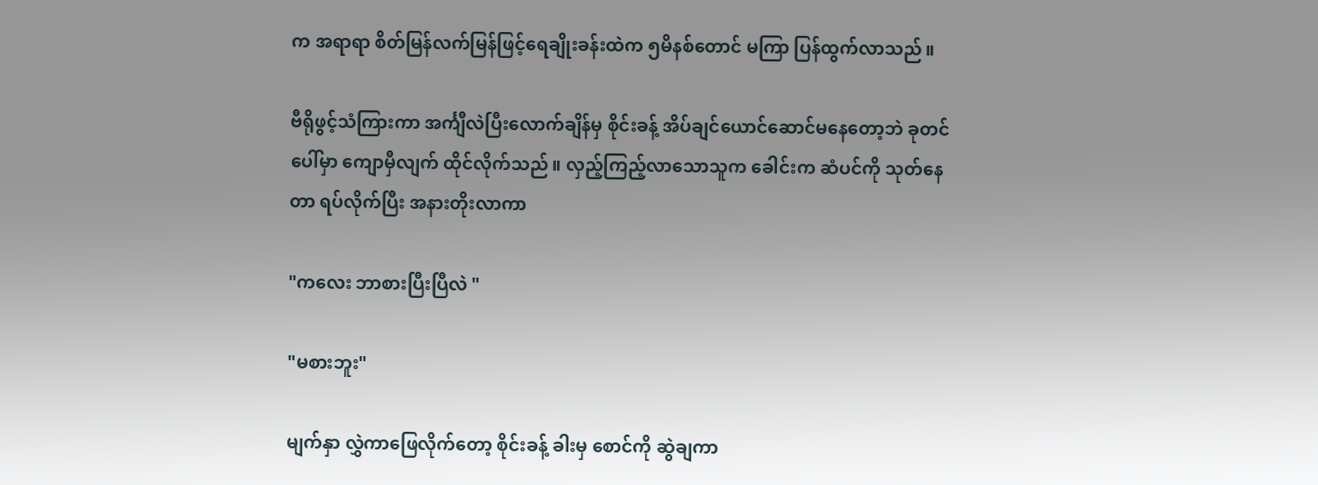က အရာရာ စိတ်မြန်လက်မြန်ဖြင့်ရေချိုးခန်းထဲက ၅မိနစ်တောင် မကြာ ပြန်ထွက်လာသည်။

ဗီရိုဖွင့်သံကြားကာ အင်္ကျီလဲပြီးလောက်ချိန်မှ စိုင်းခန့် အိပ်ချင်ယောင်ဆောင်မနေတော့ဘဲ ခုတင်ပေါ်မှာ ကျောမှီလျက် ထိုင်လိုက်သည်။ လှည့်ကြည့်လာသောသူက ခေါင်းက ဆံပင်ကို သုတ်နေတာ ရပ်လိုက်ပြီး အနားတိုးလာကာ

"ကလေး ဘာစားပြီးပြီလဲ "

"မစားဘူး"

မျက်နှာ လွှဲကာဖြေလိုက်တော့ စိုင်းခန့် ခါးမှ စောင်ကို ဆွဲချကာ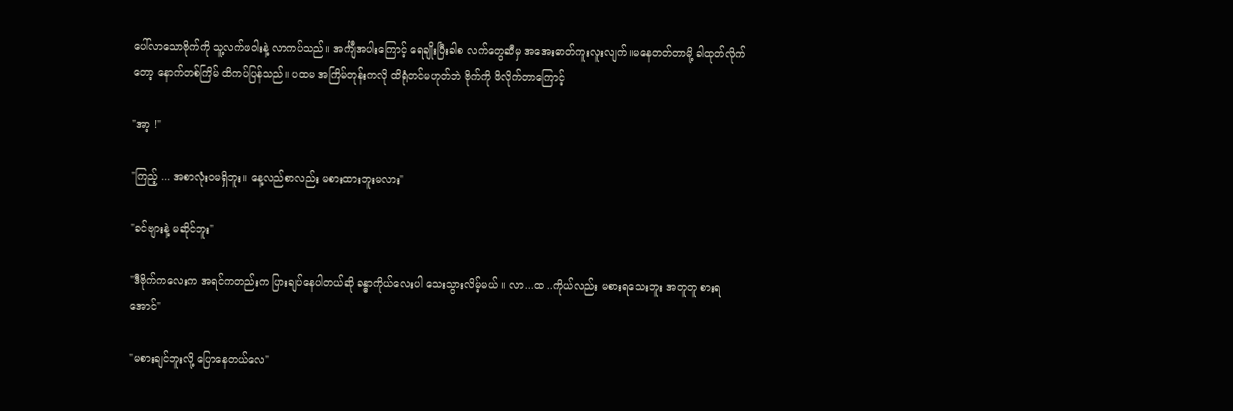ပေါ်လာသောဗိုက်ကို သူ့လက်ဖဝါးနဲ့ လာကပ်သည်။ အင်္ကျီအပါးကြောင့် ရေချိုးပြီးခါစ လက်တွေဆီမှ အအေးဓာတ်ကူးလူးလျက်။မနေတတ်တာမို့ ခါထုတ်လိုက်တော့ နောက်တစ်ကြိမ် ထိကပ်ပြန်သည်။ ပထမ အကြိမ်တုန်းကလို ထိရုံတင်မဟုတ်ဘဲ ဗိုက်ကို ဖိလိုက်တာကြောင့်

"အာ့ !"

"ကြည့် ... အစာလုံးဝမရှိဘူး။ နေ့လည်စာလည်း မစားထားဘူးမလား"

"ခင်ဗျားနဲ့ မဆိုင်ဘူး"

"ဒီဗိုက်ကလေးက အရင်ကတည်းက ပြားချပ်နေပါတယ်ဆို ခန္ဓာကိုယ်လေးပါ သေးသွားလိမ့်မယ် ။ လာ...ထ ..ကိုယ်လည်း မစားရသေးဘူး အတူတူ စားရအောင်"

"မစားချင်ဘူးလို့ ပြောနေတယ်လေ"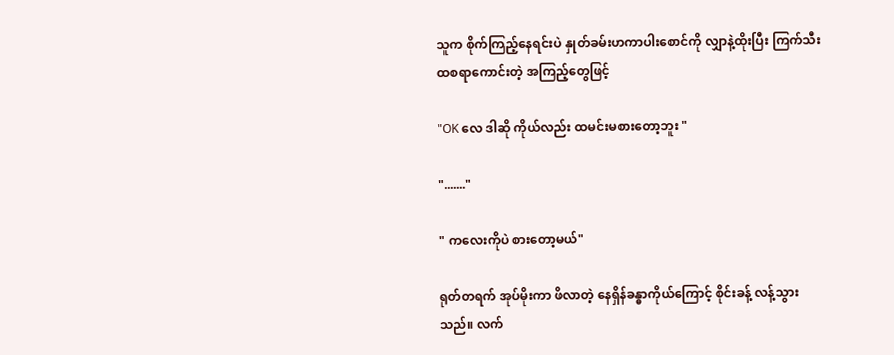သူက စိုက်ကြည့်နေရင်းပဲ နှုတ်ခမ်းဟကာပါးစောင်ကို လျှာနဲ့ထိုးပြီး ကြက်သီးထစရာကောင်းတဲ့ အကြည့်တွေဖြင့်

"OK လေ ဒါဆို ကိုယ်လည်း ထမင်းမစားတော့ဘူး "

"......."

" ကလေးကိုပဲ စားတော့မယ်"

ရုတ်တရက် အုပ်မိုးကာ ဖိလာတဲ့ နေရှိန်ခန္ဓာကိုယ်ကြောင့် စိုင်းခန့် လန့်သွားသည်။ လက်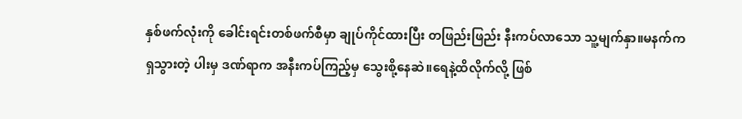နှစ်ဖက်လုံးကို ခေါင်းရင်းတစ်ဖက်စီမှာ ချုပ်ကိုင်ထားပြီး တဖြည်းဖြည်း နီးကပ်လာသော သူ့မျက်နှာ။မနက်က ရှသွားတဲ့ ပါးမှ ဒဏ်ရာက အနီးကပ်ကြည့်မှ သွေးစို့နေဆဲ။ရေနဲ့ထိလိုက်လို့ ဖြစ်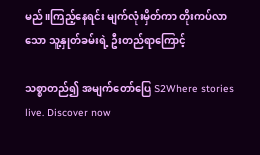မည်။ကြည့်နေရင်း မျက်လုံးမှိတ်ကာ တိုးကပ်လာသော သူ့နှုတ်ခမ်းရဲ့ ဦးတည်ရာကြောင့်

သစ္စာတည်၍ အမျက်တော်ပြေ S2Where stories live. Discover now